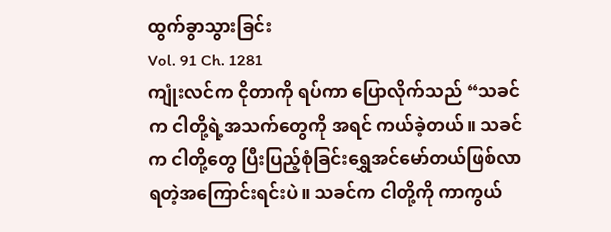ထွက်ခွာသွားခြင်း
Vol. 91 Ch. 1281
ကျုံးလင်က ငိုတာကို ရပ်ကာ ပြောလိုက်သည် “သခင်က ငါတို့ရဲ့အသက်တွေကို အရင် ကယ်ခဲ့တယ်။ သခင်က ငါတို့တွေ ပြီးပြည့်စုံခြင်းရွှေအင်မော်တယ်ဖြစ်လာရတဲ့အကြောင်းရင်းပဲ။ သခင်က ငါတို့ကို ကာကွယ်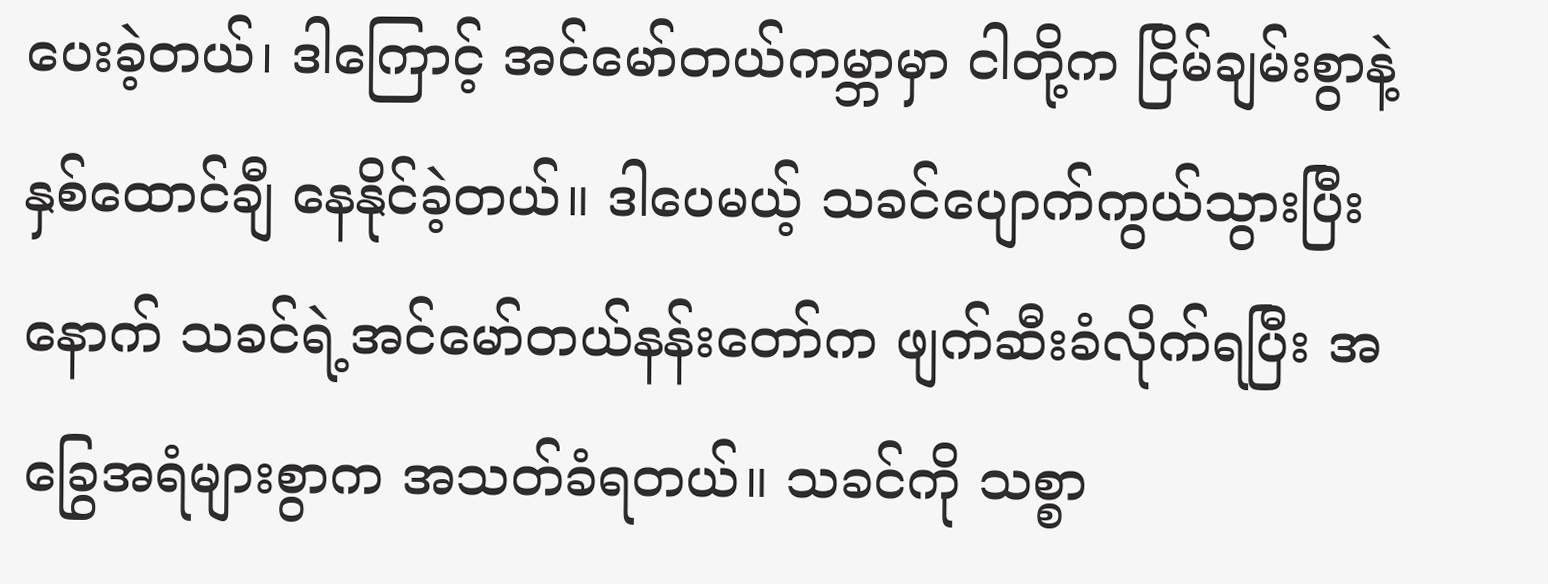ပေးခဲ့တယ်၊ ဒါကြောင့် အင်မော်တယ်ကမ္ဘာမှာ ငါတို့က ငြိမ်ချမ်းစွာနဲ့ နှစ်ထောင်ချီ နေနိုင်ခဲ့တယ်။ ဒါပေမယ့် သခင်ပျောက်ကွယ်သွားပြီးနောက် သခင်ရဲ့အင်မော်တယ်နန်းတော်က ဖျက်ဆီးခံလိုက်ရပြီး အခြွေအရံများစွာက အသတ်ခံရတယ်။ သခင်ကို သစ္စာ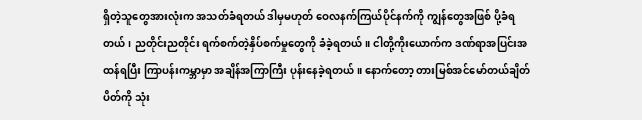ရှိတဲ့သူတွေအားလုံးက အသတ်ခံရတယ် ဒါမှမဟုတ် ဝေလနက်ကြယ်ပိုင်နက်ကို ကျွန်တွေအဖြစ် ပို့ခံရတယ်၊ ညတိုင်းညတိုင်း ရက်စက်တဲ့နှိပ်စက်မှုတွေကို ခံခဲ့ရတယ်။ ငါတို့ကိုးယောက်က ဒဏ်ရာအပြင်းအထန်ရပြီး ကြာပန်းကမ္ဘာမှာ အချိန်အကြာကြီး ပုန်းနေခဲ့ရတယ်။ နောက်တော့ တားမြစ်အင်မော်တယ်ချိတ်ပိတ်ကို သုံး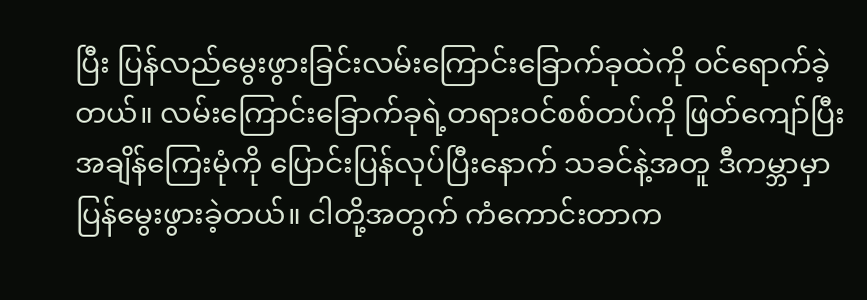ပြီး ပြန်လည်မွေးဖွားခြင်းလမ်းကြောင်းခြောက်ခုထဲကို ဝင်ရောက်ခဲ့တယ်။ လမ်းကြောင်းခြောက်ခုရဲ့တရားဝင်စစ်တပ်ကို ဖြတ်ကျော်ပြီး အချိန်ကြေးမုံကို ပြောင်းပြန်လုပ်ပြီးနောက် သခင်နဲ့အတူ ဒီကမ္ဘာမှာ ပြန်မွေးဖွားခဲ့တယ်။ ငါတို့အတွက် ကံကောင်းတာက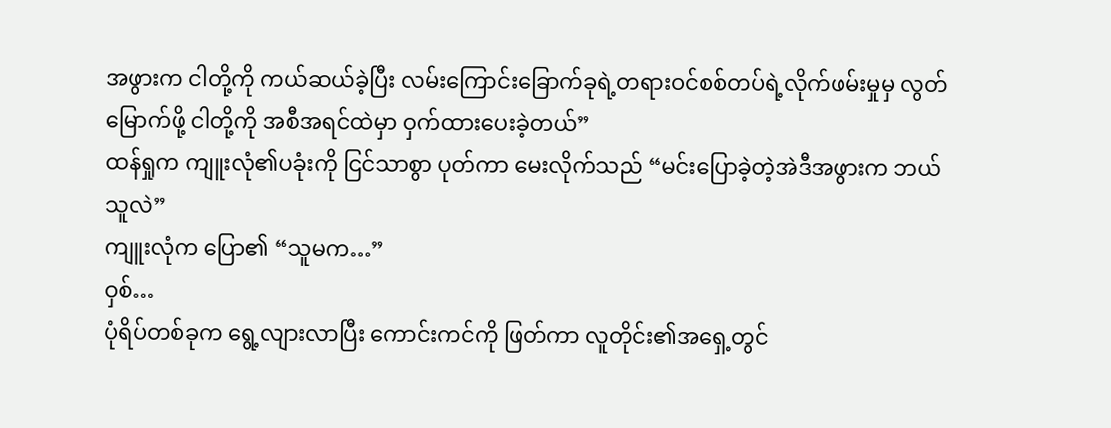အဖွားက ငါတို့ကို ကယ်ဆယ်ခဲ့ပြီး လမ်းကြောင်းခြောက်ခုရဲ့တရားဝင်စစ်တပ်ရဲ့လိုက်ဖမ်းမှုမှ လွတ်မြောက်ဖို့ ငါတို့ကို အစီအရင်ထဲမှာ ဝှက်ထားပေးခဲ့တယ်”
ထန်ရှုက ကျူးလုံ၏ပခုံးကို ငြင်သာစွာ ပုတ်ကာ မေးလိုက်သည် “မင်းပြောခဲ့တဲ့အဲဒီအဖွားက ဘယ်သူလဲ”
ကျူးလုံက ပြော၏ “သူမက…”
ဝှစ်…
ပုံရိပ်တစ်ခုက ရွေ့လျားလာပြီး ကောင်းကင်ကို ဖြတ်ကာ လူတိုင်း၏အရှေ့တွင်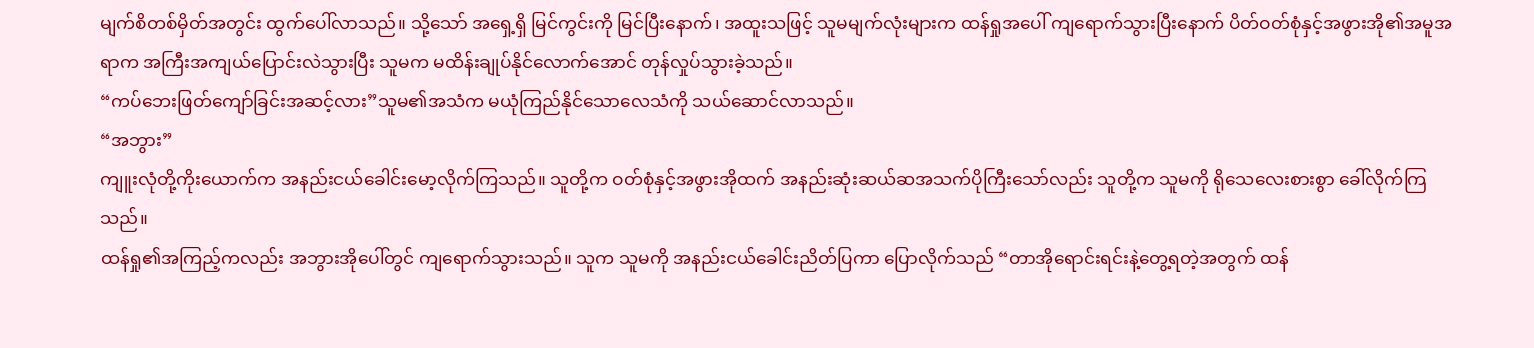မျက်စိတစ်မှိတ်အတွင်း ထွက်ပေါ်လာသည်။ သို့သော် အရှေ့ရှိ မြင်ကွင်းကို မြင်ပြီးနောက်၊ အထူးသဖြင့် သူမမျက်လုံးများက ထန်ရှုအပေါ် ကျရောက်သွားပြီးနောက် ပိတ်ဝတ်စုံနှင့်အဖွားအို၏အမူအရာက အကြီးအကျယ်ပြောင်းလဲသွားပြီး သူမက မထိန်းချုပ်နိုင်လောက်အောင် တုန်လှုပ်သွားခဲ့သည်။
“ကပ်ဘေးဖြတ်ကျော်ခြင်းအဆင့်လား”သူမ၏အသံက မယုံကြည်နိုင်သောလေသံကို သယ်ဆောင်လာသည်။
“အဘွား”
ကျူးလုံတို့ကိုးယောက်က အနည်းငယ်ခေါင်းမော့လိုက်ကြသည်။ သူတို့က ဝတ်စုံနှင့်အဖွားအိုထက် အနည်းဆုံးဆယ်ဆအသက်ပိုကြီးသော်လည်း သူတို့က သူမကို ရိုသေလေးစားစွာ ခေါ်လိုက်ကြသည်။
ထန်ရှု၏အကြည့်ကလည်း အဘွားအိုပေါ်တွင် ကျရောက်သွားသည်။ သူက သူမကို အနည်းငယ်ခေါင်းညိတ်ပြကာ ပြောလိုက်သည် “တာအိုရောင်းရင်းနဲ့တွေ့ရတဲ့အတွက် ထန်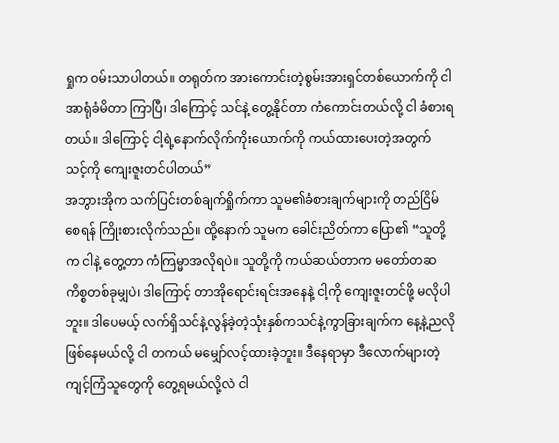ရှုက ဝမ်းသာပါတယ်။ တရုတ်က အားကောင်းတဲ့စွမ်းအားရှင်တစ်ယောက်ကို ငါ အာရုံခံမိတာ ကြာပြီ၊ ဒါကြောင့် သင်နဲ့ တွေ့နိုင်တာ ကံကောင်းတယ်လို့ ငါ ခံစားရတယ်။ ဒါကြောင့် ငါ့ရဲ့နောက်လိုက်ကိုးယောက်ကို ကယ်ထားပေးတဲ့အတွက် သင့်ကို ကျေးဇူးတင်ပါတယ်”
အဘွားအိုက သက်ပြင်းတစ်ချက်ရှိုက်ကာ သူမ၏ခံစားချက်များကို တည်ငြိမ်စေရန် ကြိုးစားလိုက်သည်။ ထို့နောက် သူမက ခေါင်းညိတ်ကာ ပြော၏ “သူတို့က ငါနဲ့ တွေ့တာ ကံကြမ္မာအလိုရပဲ။ သူတို့ကို ကယ်ဆယ်တာက မတော်တဆကိစ္စတစ်ခုမျှပဲ၊ ဒါကြောင့် တာအိုရောင်းရင်းအနေနဲ့ ငါ့ကို ကျေးဇူးတင်ဖို့ မလိုပါဘူး။ ဒါပေမယ့် လက်ရှိသင်နဲ့လွန်ခဲ့တဲ့သုံးနှစ်ကသင်နဲ့ကွာခြားချက်က နေ့နဲ့ညလိုဖြစ်နေမယ်လို့ ငါ တကယ် မမျှော်လင့်ထားခဲ့ဘူး။ ဒီနေရာမှာ ဒီလောက်များတဲ့ကျင့်ကြံသူတွေကို တွေ့ရမယ်လို့လဲ ငါ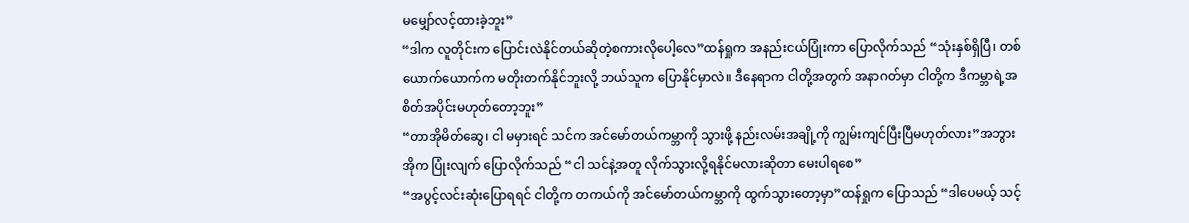မမျှော်လင့်ထားခဲ့ဘူး”
“ဒါက လူတိုင်းက ပြောင်းလဲနိုင်တယ်ဆိုတဲ့စကားလိုပေါ့လေ”ထန်ရှုက အနည်းငယ်ပြုံးကာ ပြောလိုက်သည် “သုံးနှစ်ရှိပြီ၊ တစ်ယောက်ယောက်က မတိုးတက်နိုင်ဘူးလို့ ဘယ်သူက ပြောနိုင်မှာလဲ။ ဒီနေရာက ငါတို့အတွက် အနာဂတ်မှာ ငါတို့က ဒီကမ္ဘာရဲ့အစိတ်အပိုင်းမဟုတ်တော့ဘူး”
“တာအိုမိတ်ဆွေ၊ ငါ မမှားရင် သင်က အင်မော်တယ်ကမ္ဘာကို သွားဖို့ နည်းလမ်းအချို့ကို ကျွမ်းကျင်ပြီးပြီမဟုတ်လား”အဘွားအိုက ပြုံးလျက် ပြောလိုက်သည် “ငါ သင်နဲ့အတူ လိုက်သွားလို့ရနိုင်မလားဆိုတာ မေးပါရစေ”
“အပွင့်လင်းဆုံးပြောရရင် ငါတို့က တကယ်ကို အင်မော်တယ်ကမ္ဘာကို ထွက်သွားတော့မှာ”ထန်ရှုက ပြောသည် “ဒါပေမယ့် သင့်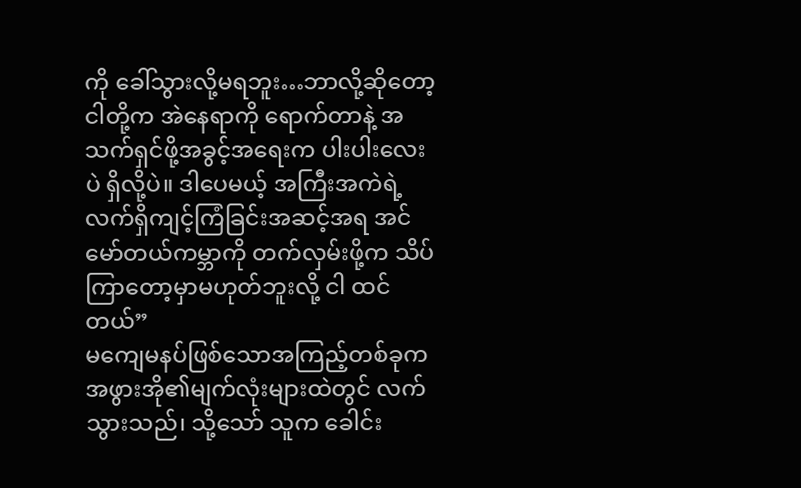ကို ခေါ်သွားလို့မရဘူး…ဘာလို့ဆိုတော့ ငါတို့က အဲနေရာကို ရောက်တာနဲ့ အသက်ရှင်ဖို့အခွင့်အရေးက ပါးပါးလေးပဲ ရှိလို့ပဲ။ ဒါပေမယ့် အကြီးအကဲရဲ့လက်ရှိကျင့်ကြံခြင်းအဆင့်အရ အင်မော်တယ်ကမ္ဘာကို တက်လှမ်းဖို့က သိပ်ကြာတော့မှာမဟုတ်ဘူးလို့ ငါ ထင်တယ်”
မကျေမနပ်ဖြစ်သောအကြည့်တစ်ခုက အဖွားအို၏မျက်လုံးများထဲတွင် လက်သွားသည်၊ သို့သော် သူက ခေါင်း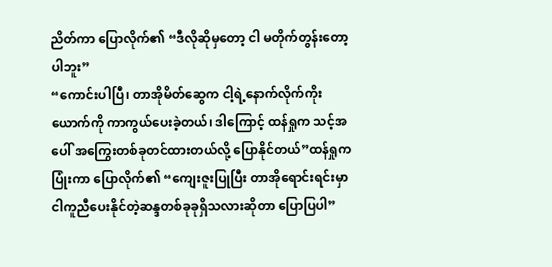ညိတ်ကာ ပြောလိုက်၏ “ဒီလိုဆိုမှတော့ ငါ မတိုက်တွန်းတော့ပါဘူး”
“ကောင်းပါပြီ၊ တာအိုမိတ်ဆွေက ငါ့ရဲ့နောက်လိုက်ကိုးယောက်ကို ကာကွယ်ပေးခဲ့တယ်၊ ဒါကြောင့် ထန်ရှုက သင့်အပေါ် အကြွေးတစ်ခုတင်ထားတယ်လို့ ပြောနိုင်တယ်”ထန်ရှုက ပြုံးကာ ပြောလိုက်၏ “ကျေးဇူးပြုပြီး တာအိုရောင်းရင်းမှာ ငါကူညီပေးနိုင်တဲ့ဆန္ဒတစ်ခုခုရှိသလားဆိုတာ ပြောပြပါ”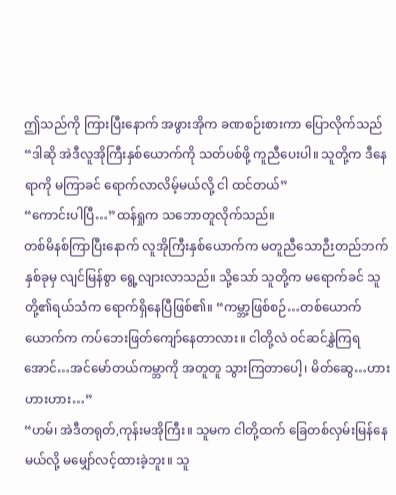ဤသည်ကို ကြားပြီးနောက် အဖွားအိုက ခဏစဉ်းစားကာ ပြောလိုက်သည် “ဒါဆို အဲဒီလူအိုကြီးနှစ်ယောက်ကို သတ်ပစ်ဖို့ ကူညီပေးပါ။ သူတို့က ဒီနေရာကို မကြာခင် ရောက်လာလိမ့်မယ်လို့ ငါ ထင်တယ်”
“ကောင်းပါပြီ…”ထန်ရှုက သဘောတူလိုက်သည်။
တစ်မိနစ်ကြာပြီးနောက် လူအိုကြီးနှစ်ယောက်က မတူညီသောဉီးတည်ဘက်နှစ်ခုမှ လျင်မြန်စွာ ရွေ့လျားလာသည်။ သို့သော် သူတို့က မရောက်ခင် သူတို့၏ရယ်သံက ရောက်ရှိနေပြီဖြစ်၏။ “ကမ္ဘာ့ဖြစ်စဉ်…တစ်ယောက်ယောက်က ကပ်ဘေးဖြတ်ကျော်နေတာလား။ ငါတို့လဲ ဝင်ဆင်နွှဲကြရအောင်…အင်မော်တယ်ကမ္ဘာကို အတူတူ သွားကြတာပေါ့၊ မိတ်ဆွေ…ဟားဟားဟား…”
“ဟမ်၊ အဲဒီတရုတ်,ကုန်းမအိုကြီး။ သူမက ငါတို့ထက် ခြေတစ်လှမ်းမြန်နေမယ်လို့ မမျှော်လင့်ထားခဲ့ဘူး။ သူ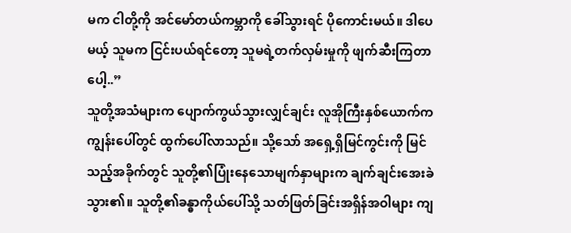မက ငါတို့ကို အင်မော်တယ်ကမ္ဘာကို ခေါ်သွားရင် ပိုကောင်းမယ်။ ဒါပေမယ့် သူမက ငြင်းပယ်ရင်တော့ သူမရဲ့တက်လှမ်းမှုကို ဖျက်ဆီးကြတာပေါ့..”
သူတို့အသံများက ပျောက်ကွယ်သွားလျှင်ချင်း လူအိုကြီးနှစ်ယောက်က ကျွန်းပေါ်တွင် ထွက်ပေါ်လာသည်။ သို့သော် အရှေ့ရှိမြင်ကွင်းကို မြင်သည့်အခိုက်တွင် သူတို့၏ပြုံးနေသောမျက်နှာများက ချက်ချင်းအေးခဲသွား၏။ သူတို့၏ခန္ဓာကိုယ်ပေါ်သို့ သတ်ဖြတ်ခြင်းအရှိန်အဝါများ ကျ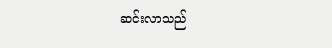ဆင်းလာသည်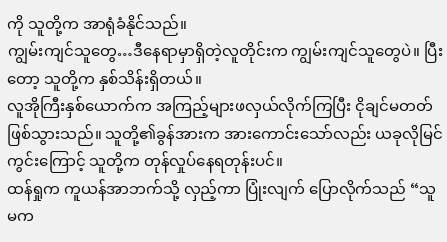ကို သူတို့က အာရုံခံနိုင်သည်။
ကျွမ်းကျင်သူတွေ…ဒီနေရာမှာရှိတဲ့လူတိုင်းက ကျွမ်းကျင်သူတွေပဲ။ ပြီးတော့ သူတို့က နှစ်သိန်းရှိတယ်။
လူအိုကြီးနှစ်ယောက်က အကြည့်များဖလှယ်လိုက်ကြပြီး ငိုချင်မတတ်ဖြစ်သွားသည်။ သူတို့၏ခွန်အားက အားကောင်းသော်လည်း ယခုလိုမြင်ကွင်းကြောင့် သူတို့က တုန်လှုပ်နေရတုန်းပင်။
ထန်ရှုက ကူယန်အာဘက်သို့ လှည့်ကာ ပြုံးလျက် ပြောလိုက်သည် “သူမက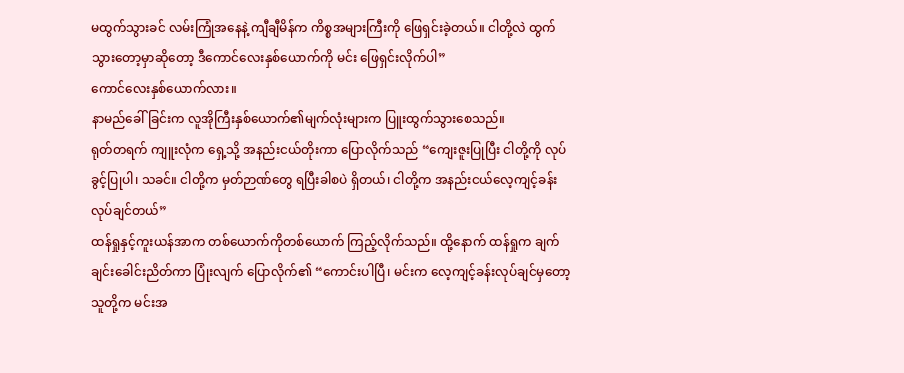မထွက်သွားခင် လမ်းကြုံအနေနဲ့ ကျီချီမိန်က ကိစ္စအများကြီးကို ဖြေရှင်းခဲ့တယ်။ ငါတို့လဲ ထွက်သွားတော့မှာဆိုတော့ ဒီကောင်လေးနှစ်ယောက်ကို မင်း ဖြေရှင်းလိုက်ပါ”
ကောင်လေးနှစ်ယောက်လား။
နာမည်ခေါ်ခြင်းက လူအိုကြီးနှစ်ယောက်၏မျက်လုံးများက ပြူးထွက်သွားစေသည်။
ရုတ်တရက် ကျူးလုံက ရှေ့သို့ အနည်းငယ်တိုးကာ ပြောလိုက်သည် “ကျေးဇူးပြုပြီး ငါတို့ကို လုပ်ခွင့်ပြုပါ၊ သခင်။ ငါတို့က မှတ်ဉာဏ်တွေ ရပြီးခါစပဲ ရှိတယ်၊ ငါတို့က အနည်းငယ်လေ့ကျင့်ခန်းလုပ်ချင်တယ်”
ထန်ရှုနှင့်ကူးယန်အာက တစ်ယောက်ကိုတစ်ယောက် ကြည့်လိုက်သည်။ ထို့နောက် ထန်ရှုက ချက်ချင်းခေါင်းညိတ်ကာ ပြုံးလျက် ပြောလိုက်၏ “ကောင်းပါပြီ၊ မင်းက လေ့ကျင့်ခန်းလုပ်ချင်မှတော့ သူတို့က မင်းအ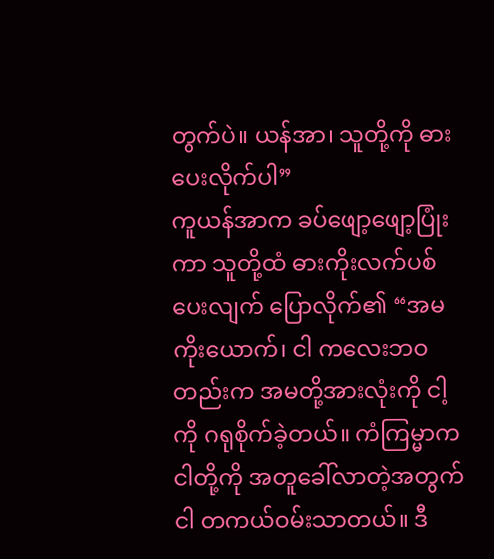တွက်ပဲ။ ယန်အာ၊ သူတို့ကို ဓားပေးလိုက်ပါ”
ကူယန်အာက ခပ်ဖျော့ဖျော့ပြုံးကာ သူတို့ထံ ဓားကိုးလက်ပစ်ပေးလျက် ပြောလိုက်၏ “အမကိုးယောက်၊ ငါ ကလေးဘဝတည်းက အမတို့အားလုံးကို ငါ့ကို ဂရုစိုက်ခဲ့တယ်။ ကံကြမ္မာက ငါတို့ကို အတူခေါ်လာတဲ့အတွက် ငါ တကယ်ဝမ်းသာတယ်။ ဒီ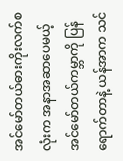အင်မော်တယ်ဓားကိုးလက်စလုံးက အနာအဆာပေမယ့် အင်မော်တယ်ကမ္ဘာကို ပြန်ရောက်တာနဲ့ ယန်အာက သင်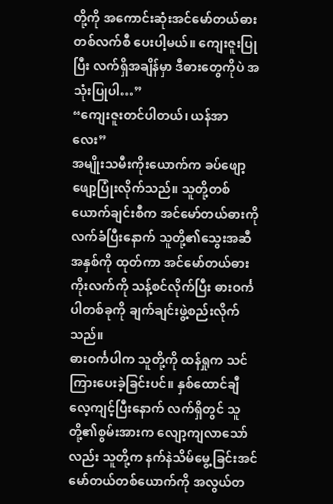တို့ကို အကောင်းဆုံးအင်မော်တယ်ဓားတစ်လက်စီ ပေးပါ့မယ်။ ကျေးဇူးပြုပြီး လက်ရှိအချိန်မှာ ဒီဓားတွေကိုပဲ အသုံးပြုပါ…”
“ကျေးဇူးတင်ပါတယ်၊ ယန်အာလေး”
အမျိုးသမီးကိုးယောက်က ခပ်ဖျော့ဖျော့ပြုံးလိုက်သည်။ သူတို့တစ်ယောက်ချင်းစီက အင်မော်တယ်ဓားကို လက်ခံပြီးနောက် သူတို့၏သွေးအဆီအနှစ်ကို ထုတ်ကာ အင်မော်တယ်ဓားကိုးလက်ကို သန့်စင်လိုက်ပြီး ဓားဝင်္ကပါတစ်ခုကို ချက်ချင်းဖွဲ့စည်းလိုက်သည်။
ဓားဝင်္ကပါက သူတို့ကို ထန်ရှုက သင်ကြားပေးခဲ့ခြင်းပင်။ နှစ်ထောင်ချီလေ့ကျင့်ပြီးနောက် လက်ရှိတွင် သူတို့၏စွမ်းအားက လျော့ကျလာသော်လည်း သူတို့က နက်နဲသိမ်မွေ့ခြင်းအင်မော်တယ်တစ်ယောက်ကို အလွယ်တ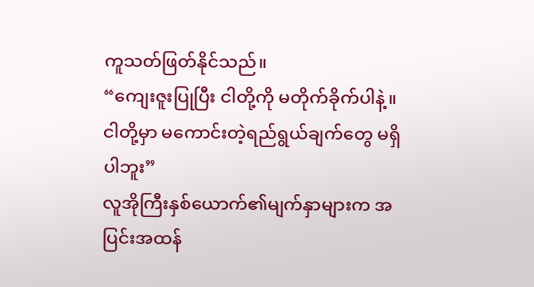ကူသတ်ဖြတ်နိုင်သည်။
“ကျေးဇူးပြုပြီး ငါတို့ကို မတိုက်ခိုက်ပါနဲ့။ ငါတို့မှာ မကောင်းတဲ့ရည်ရွယ်ချက်တွေ မရှိပါဘူး”
လူအိုကြီးနှစ်ယောက်၏မျက်နှာများက အပြင်းအထန်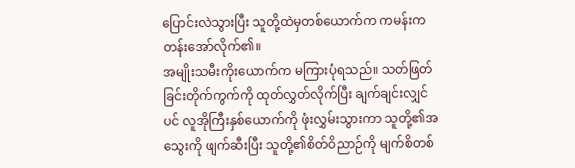ပြောင်းလဲသွားပြီး သူတို့ထဲမှတစ်ယောက်က ကမန်းကတန်းအော်လိုက်၏။
အမျိုးသမီးကိုးယောက်က မကြားပုံရသည်။ သတ်ဖြတ်ခြင်းတိုက်ကွက်ကို ထုတ်လွှတ်လိုက်ပြီး ချက်ချင်းလျှင်ပင် လူအိုကြီးနှစ်ယောက်ကို ဖုံးလွှမ်းသွားကာ သူတို့၏အသွေးကို ဖျက်ဆီးပြီး သူတို့၏စိတ်ဝိညာဉ်ကို မျက်စိတစ်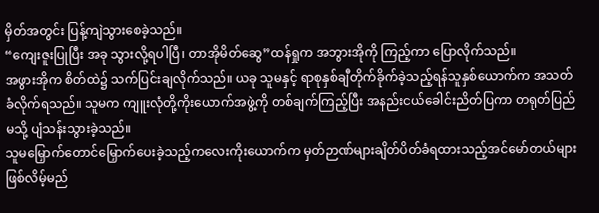မှိတ်အတွင်း ပြန့်ကျဲသွားစေခဲ့သည်။
“ကျေးဇူးပြုပြီး အခု သွားလို့ရပါပြီ၊ တာအိုမိတ်ဆွေ”ထန်ရှုက အဘွားအိုကို ကြည့်ကာ ပြောလိုက်သည်။
အဖွားအိုက စိတ်ထဲ၌ သက်ပြင်းချလိုက်သည်။ ယခု သူမနှင့် ရာစုနှစ်ချီတိုက်ခိုက်ခဲ့သည့်ရန်သူနှစ်ယောက်က အသတ်ခံလိုက်ရသည်။ သူမက ကျူးလုံတို့ကိုးယောက်အဖွဲ့ကို တစ်ချက်ကြည့်ပြီး အနည်းငယ်ခေါင်းညိတ်ပြကာ တရုတ်ပြည်မသို့ ပျံသန်းသွားခဲ့သည်။
သူမမြှောက်တောင်မြှောက်ပေးခဲ့သည့်ကလေးကိုးယောက်က မှတ်ဉာဏ်များချိတ်ပိတ်ခံရထားသည့်အင်မော်တယ်များဖြစ်လိမ့်မည်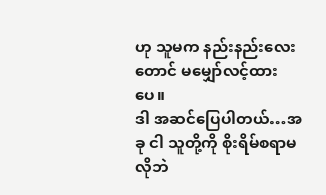ဟု သူမက နည်းနည်းလေးတောင် မမျှော်လင့်ထားပေ။
ဒါ အဆင်ပြေပါတယ်…အခု ငါ သူတို့ကို စိုးရိမ်စရာမလိုဘဲ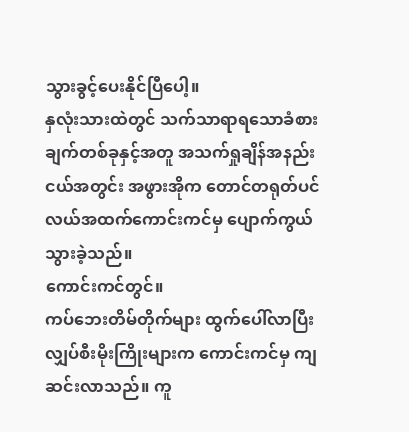သွားခွင့်ပေးနိုင်ပြီပေါ့။
နှလုံးသားထဲတွင် သက်သာရာရသောခံစားချက်တစ်ခုနှင့်အတူ အသက်ရှုချိန်အနည်းငယ်အတွင်း အဖွားအိုက တောင်တရုတ်ပင်လယ်အထက်ကောင်းကင်မှ ပျောက်ကွယ်သွားခဲ့သည်။
ကောင်းကင်တွင်။
ကပ်ဘေးတိမ်တိုက်များ ထွက်ပေါ်လာပြီး လျှပ်စီးမိုးကြိုးများက ကောင်းကင်မှ ကျဆင်းလာသည်။ ကူ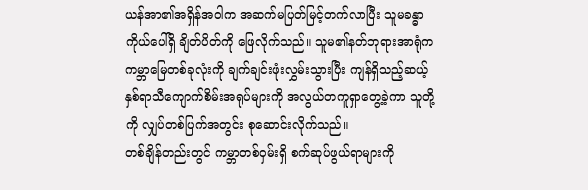ယန်အာ၏အရှိန်အဝါက အဆက်မပြတ်မြင့်တက်လာပြီး သူမခန္ဓာကိုယ်ပေါ်ရှိ ချိတ်ပိတ်ကို ဖြေလိုက်သည်။ သူမ၏နတ်ဘုရားအာရုံက ကမ္ဘာမြေတစ်ခုလုံးကို ချက်ချင်းဖုံးလွှမ်းသွားပြီး ကျန်ရှိသည့်ဆယ့်နှစ်ရာသီကျောက်စိမ်းအရုပ်များကို အလွယ်တကူရှာတွေ့ခဲ့ကာ သူတို့ကို လျှပ်တစ်ပြက်အတွင်း စုဆောင်းလိုက်သည်။
တစ်ချိန်တည်းတွင် ကမ္ဘာတစ်ဝှမ်းရှိ စက်ဆုပ်ဖွယ်ရာများကို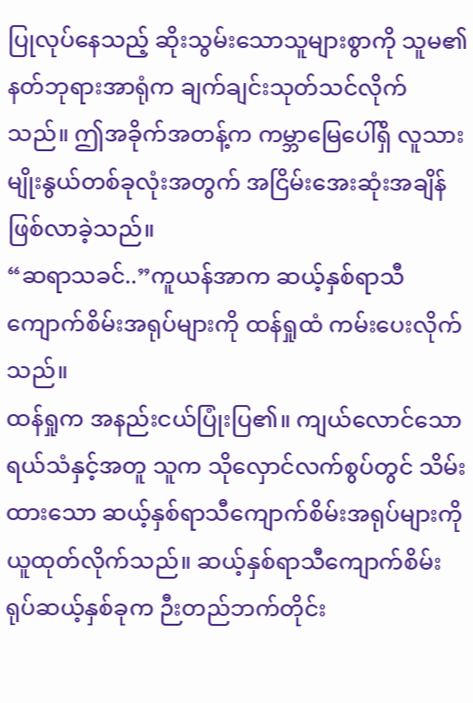ပြုလုပ်နေသည့် ဆိုးသွမ်းသောသူများစွာကို သူမ၏နတ်ဘုရားအာရုံက ချက်ချင်းသုတ်သင်လိုက်သည်။ ဤအခိုက်အတန့်က ကမ္ဘာမြေပေါ်ရှိ လူသားမျိုးနွယ်တစ်ခုလုံးအတွက် အငြိမ်းအေးဆုံးအချိန်ဖြစ်လာခဲ့သည်။
“ဆရာသခင်..”ကူယန်အာက ဆယ့်နှစ်ရာသီကျောက်စိမ်းအရုပ်များကို ထန်ရှုထံ ကမ်းပေးလိုက်သည်။
ထန်ရှုက အနည်းငယ်ပြုံးပြ၏။ ကျယ်လောင်သောရယ်သံနှင့်အတူ သူက သိုလှောင်လက်စွပ်တွင် သိမ်းထားသော ဆယ့်နှစ်ရာသီကျောက်စိမ်းအရုပ်များကို ယူထုတ်လိုက်သည်။ ဆယ့်နှစ်ရာသီကျောက်စိမ်းရုပ်ဆယ့်နှစ်ခုက ဉီးတည်ဘက်တိုင်း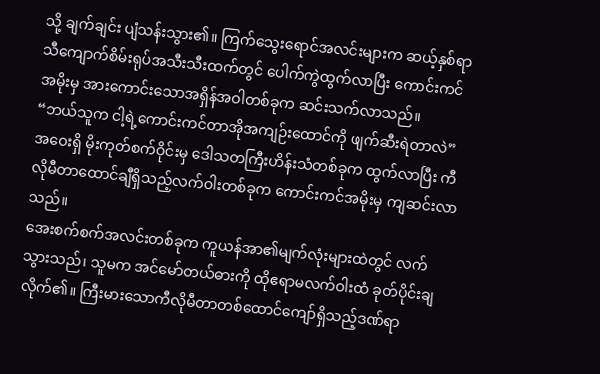သို့ ချက်ချင်း ပျံသန်းသွား၏။ ကြက်သွေးရောင်အလင်းများက ဆယ့်နှစ်ရာသီကျောက်စိမ်းရုပ်အသီးသီးထက်တွင် ပေါက်ကွဲထွက်လာပြီး ကောင်းကင်အမိုးမှ အားကောင်းသောအရှိန်အဝါတစ်ခုက ဆင်းသက်လာသည်။
“ဘယ်သူက ငါ့ရဲ့ကောင်းကင်တာအိုအကျဉ်းထောင်ကို ဖျက်ဆီးရဲတာလဲ”
အဝေးရှိ မိုးကုတ်စက်ဝိုင်းမှ ဒေါသတကြီးဟိန်းသံတစ်ခုက ထွက်လာပြီး ကီလိုမီတာထောင်ချီရှိသည့်လက်ဝါးတစ်ခုက ကောင်းကင်အမိုးမှ ကျဆင်းလာသည်။
အေးစက်စက်အလင်းတစ်ခုက ကူယန်အာ၏မျက်လုံးများထဲတွင် လက်သွားသည်၊ သူမက အင်မော်တယ်ဓားကို ထိုဧရာမလက်ဝါးထံ ခုတ်ပိုင်းချလိုက်၏။ ကြီးမားသောကီလိုမီတာတစ်ထောင်ကျော်ရှိသည့်ဒဏ်ရာ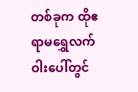တစ်ခုက ထိုဧရာမရွှေလက်ဝါးပေါ်တွင်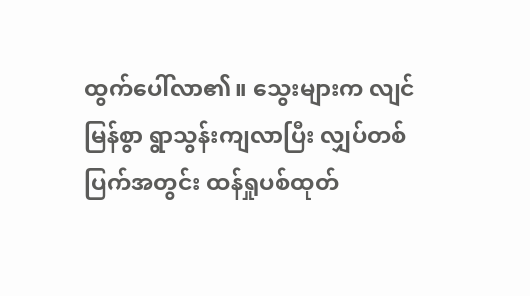ထွက်ပေါ်လာ၏။ သွေးများက လျင်မြန်စွာ ရွာသွန်းကျလာပြီး လျှပ်တစ်ပြက်အတွင်း ထန်ရှုပစ်ထုတ်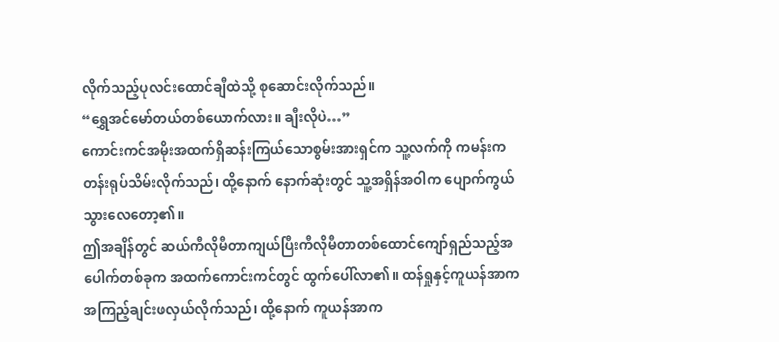လိုက်သည့်ပုလင်းထောင်ချီထဲသို့ စုဆောင်းလိုက်သည်။
“ရွှေအင်မော်တယ်တစ်ယောက်လား။ ချီးလိုပဲ…”
ကောင်းကင်အမိုးအထက်ရှိဆန်းကြယ်သောစွမ်းအားရှင်က သူ့လက်ကို ကမန်းကတန်းရုပ်သိမ်းလိုက်သည်၊ ထို့နောက် နောက်ဆုံးတွင် သူ့အရှိန်အဝါက ပျောက်ကွယ်သွားလေတော့၏။
ဤအချိန်တွင် ဆယ်ကီလိုမီတာကျယ်ပြီးကီလိုမီတာတစ်ထောင်ကျော်ရှည်သည့်အပေါက်တစ်ခုက အထက်ကောင်းကင်တွင် ထွက်ပေါ်လာ၏။ ထန်ရှုနှင့်ကူယန်အာက အကြည့်ချင်းဖလှယ်လိုက်သည်၊ ထို့နောက် ကူယန်အာက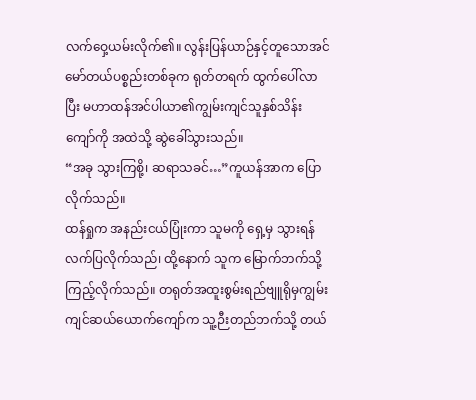လက်ဝှေ့ယမ်းလိုက်၏။ လွန်းပြန်ယာဉ်နှင့်တူသောအင်မော်တယ်ပစ္စည်းတစ်ခုက ရုတ်တရက် ထွက်ပေါ်လာပြီး မဟာထန်အင်ပါယာ၏ကျွမ်းကျင်သူနှစ်သိန်းကျော်ကို အထဲသို့ ဆွဲခေါ်သွားသည်။
“အခု သွားကြစို့၊ ဆရာသခင်…”ကူယန်အာက ပြောလိုက်သည်။
ထန်ရှုက အနည်းငယ်ပြုံးကာ သူမကို ရှေ့မှ သွားရန် လက်ပြလိုက်သည်၊ ထို့နောက် သူက မြောက်ဘက်သို့ ကြည့်လိုက်သည်။ တရုတ်အထူးစွမ်းရည်ဗျူရိုမှကျွမ်းကျင်ဆယ်ယောက်ကျော်က သူ့ဉီးတည်ဘက်သို့ တယ်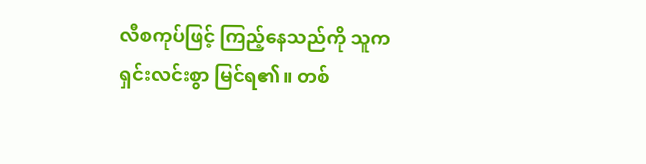လီစကုပ်ဖြင့် ကြည့်နေသည်ကို သူက ရှင်းလင်းစွာ မြင်ရ၏။ တစ်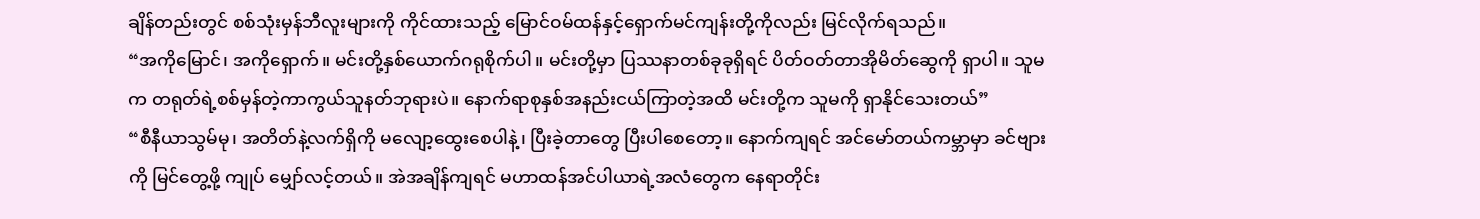ချိန်တည်းတွင် စစ်သုံးမှန်ဘီလူးများကို ကိုင်ထားသည့် မြောင်ဝမ်ထန်နှင့်ရှောက်မင်ကျန်းတို့ကိုလည်း မြင်လိုက်ရသည်။
“အကိုမြောင်၊ အကိုရှောက်။ မင်းတို့နှစ်ယောက်ဂရုစိုက်ပါ။ မင်းတို့မှာ ပြဿနာတစ်ခုခုရှိရင် ပိတ်ဝတ်တာအိုမိတ်ဆွေကို ရှာပါ။ သူမက တရုတ်ရဲ့စစ်မှန်တဲ့ကာကွယ်သူနတ်ဘုရားပဲ။ နောက်ရာစုနှစ်အနည်းငယ်ကြာတဲ့အထိ မင်းတို့က သူမကို ရှာနိုင်သေးတယ်”
“စီနီယာသွမ်မု၊ အတိတ်နဲ့လက်ရှိကို မလျော့ထွေးစေပါနဲ့၊ ပြီးခဲ့တာတွေ ပြီးပါစေတော့။ နောက်ကျရင် အင်မော်တယ်ကမ္ဘာမှာ ခင်ဗျားကို မြင်တွေ့ဖို့ ကျုပ် မျှော်လင့်တယ်။ အဲအချိန်ကျရင် မဟာထန်အင်ပါယာရဲ့အလံတွေက နေရာတိုင်း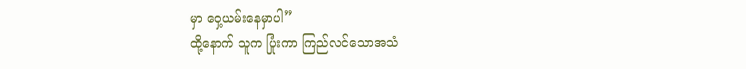မှာ ဝှေ့ယမ်းနေမှာပါ”
ထို့နောက် သူက ပြုံးကာ ကြည်လင်သောအသံ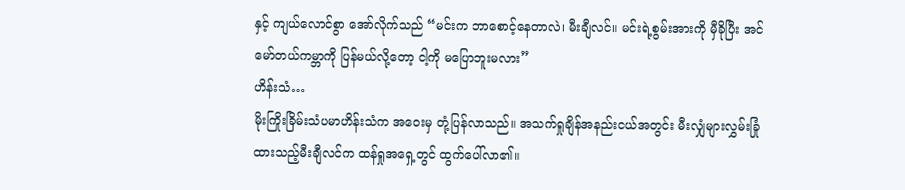နှင့် ကျယ်လောင်စွာ အော်လိုက်သည် “မင်းက ဘာစောင့်နေတာလဲ၊ မီးချီလင်။ မင်းရဲ့စွမ်းအားကို မှီခိုပြီး အင်မော်တယ်ကမ္ဘာကို ပြန်မယ်လို့တော့ ငါ့ကို မပြောဘူးမလား”
ဟိန်းသံ…
မိုးကြိုးခြိမ်းသံပမာဟိန်းသံက အဝေးမှ တုံ့ပြန်လာသည်။ အသက်ရှုချိန်အနည်းငယ်အတွင်း မီးလျှံများလွှမ်းခြုံထားသည့်မီးချီလင်က ထန်ရှုအရှေ့တွင် ထွက်ပေါ်လာ၏။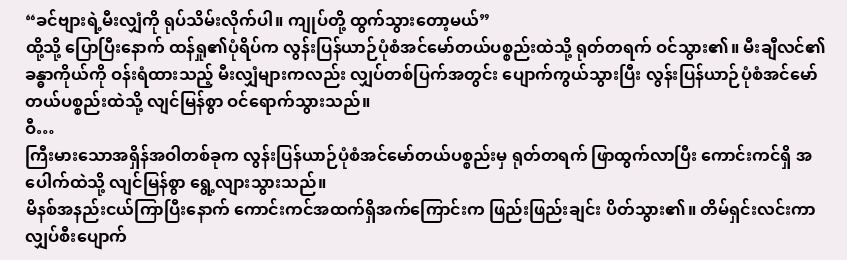“ခင်ဗျားရဲ့မီးလျှံကို ရုပ်သိမ်းလိုက်ပါ။ ကျုပ်တို့ ထွက်သွားတော့မယ်”
ထို့သို့ ပြောပြီးနောက် ထန်ရှု၏ပုံရိပ်က လွန်းပြန်ယာဉ်ပုံစံအင်မော်တယ်ပစ္စည်းထဲသို့ ရုတ်တရက် ဝင်သွား၏။ မီးချီလင်၏ခန္ဓာကိုယ်ကို ဝန်းရံထားသည့် မီးလျှံများကလည်း လျှပ်တစ်ပြက်အတွင်း ပျောက်ကွယ်သွားပြီး လွန်းပြန်ယာဉ်ပုံစံအင်မော်တယ်ပစ္စည်းထဲသို့ လျင်မြန်စွာ ဝင်ရောက်သွားသည်။
ဝီ…
ကြီးမားသောအရှိန်အဝါတစ်ခုက လွန်းပြန်ယာဉ်ပုံစံအင်မော်တယ်ပစ္စည်းမှ ရုတ်တရက် ဖြာထွက်လာပြီး ကောင်းကင်ရှိ အပေါက်ထဲသို့ လျင်မြန်စွာ ရွေ့လျားသွားသည်။
မိနစ်အနည်းငယ်ကြာပြီးနောက် ကောင်းကင်အထက်ရှိအက်ကြောင်းက ဖြည်းဖြည်းချင်း ပိတ်သွား၏။ တိမ်ရှင်းလင်းကာ လျှပ်စီးပျောက်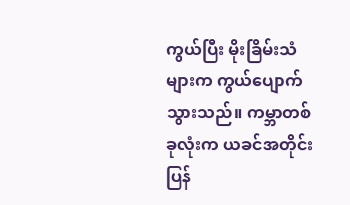ကွယ်ပြီး မိုးခြိမ်းသံများက ကွယ်ပျောက်သွားသည်။ ကမ္ဘာတစ်ခုလုံးက ယခင်အတိုင်း ပြန်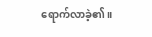ရောက်လာခဲ့၏။